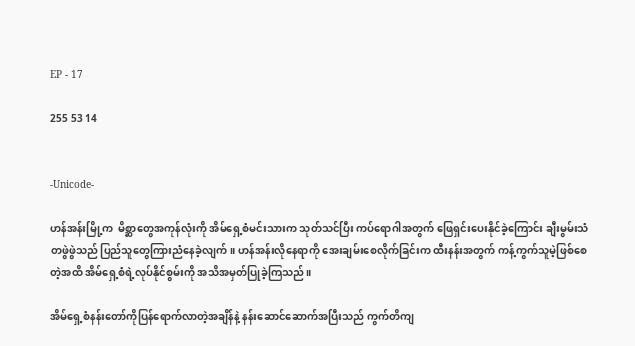EP - 17

255 53 14


-Unicode-

ဟန်အန်းမြို့က  မိစ္ဆာတွေအကုန်လုံးကို အိမ်ရှေ့စံမင်းသားက သုတ်သင်ပြီး ကပ်ရောဂါအတွက် ဖြေရှင်းပေးနိုင်ခဲ့ကြောင်း ချီးမွမ်းသံတဖွဲဖွဲသည် ပြည်သူတွေကြားညံနေခဲ့လျက်။ ဟန်အန်းလိုနေရာကို အေးချမ်းစေလိုက်ခြင်းက ထီးနန်းအတွက် ကန့်ကွက်သူမဲ့ဖြစ်စေတဲ့အထိ အိမ်ရှေ့စံရဲ့လုပ်နိုင်စွမ်းကို အသိအမှတ်ပြုခဲ့ကြသည်။

အိမ်ရှေ့စံနန်းတော်ကိုပြန်ရောက်လာတဲ့အချိန်နဲ့ နန်းဆောင်ဆောက်အပြီးသည် ကွက်တိကျ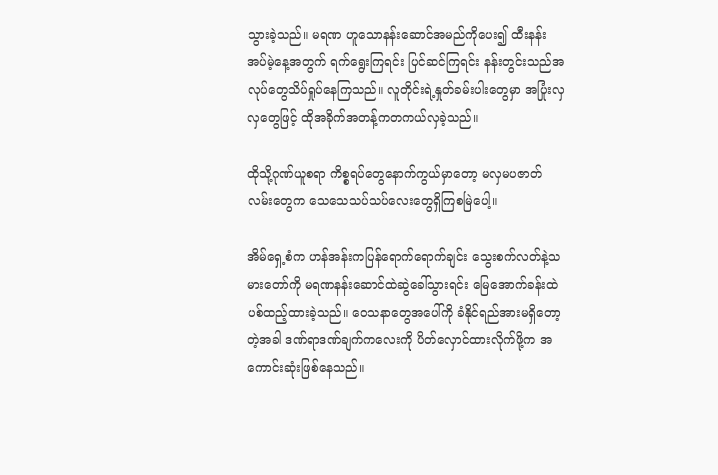သွားခဲ့သည်။ မရဏ ဟူသောနန်းဆောင်အမည်ကိုပေး၍ ထီးနန်းအပ်မဲ့နေ့အတွက် ရက်ရွေးကြရင်း ပြင်ဆင်ကြရင်း နန်းတွင်းသည်အလုပ်တွေသိပ်ရှုပ်နေကြသည်။ လူတိုင်းရဲ့နှုတ်ခမ်းပါးတွေမှာ အပြုံးလှလှတွေဖြင့် ထိုအခိုက်အတန့်ကတကယ်လှခဲ့သည်။

ထိုသို့ဂုဏ်ယူစရာ ကိစ္စရပ်တွေနောက်ကွယ်မှာတော့ မလှမပဇာတ်လမ်းတွေက သေသေသပ်သပ်လေးတွေရှိကြစမြဲပေါ့။

အိမ်ရှေ့စံက ဟန်အန်းကပြန်ရောက်ရောက်ချင်း သွေးစက်လတ်နဲ့သမားတော်ကို မရဏနန်းဆောင်ထဲဆွဲခေါ်သွားရင်း မြေအောက်ခန်းထဲပစ်ထည့်ထားခဲ့သည်။ ဝေသနာတွေအပေါ်ကို ခံနိုင်ရည်အားမရှိတော့တဲ့အခါ ဒဏ်ရာဒဏ်ချက်ကလေးကို ပိတ်လှောင်ထားလိုက်ဖို့က အကောင်းဆုံးဖြစ်နေသည်။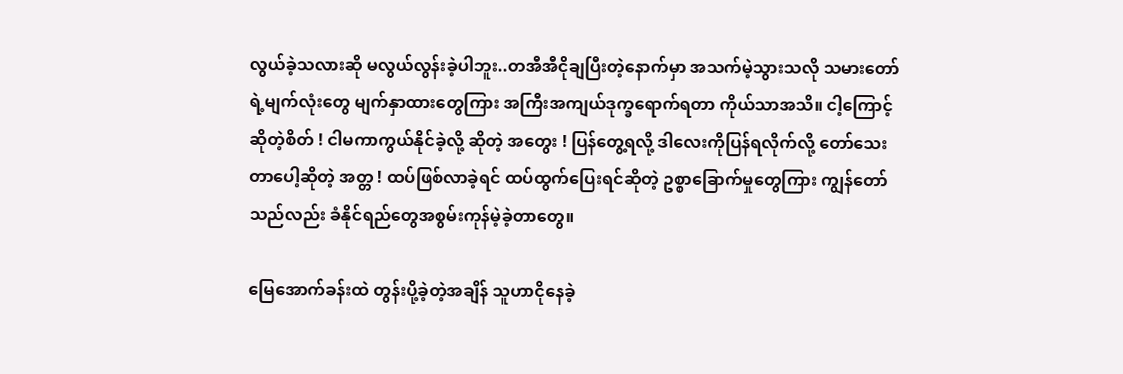လွယ်ခဲ့သလားဆို မလွယ်လွန်းခဲ့ပါဘူး..တအီအီငိုချပြီးတဲ့နောက်မှာ အသက်မဲ့သွားသလို သမားတော်ရဲ့မျက်လုံးတွေ မျက်နှာထားတွေကြား အကြီးအကျယ်ဒုက္ခရောက်ရတာ ကိုယ်သာအသိ။ ငါ့ကြောင့် ဆိုတဲ့စိတ် ! ငါမကာကွယ်နိုင်ခဲ့လို့ ဆိုတဲ့ အတွေး ! ပြန်တွေ့ရလို့ ဒါလေးကိုပြန်ရလိုက်လို့ တော်သေးတာပေါ့ဆိုတဲ့ အတ္တ ! ထပ်ဖြစ်လာခဲ့ရင် ထပ်ထွက်ပြေးရင်ဆိုတဲ့ ဥစ္စာခြောက်မှုတွေကြား ကျွန်တော်သည်လည်း ခံနိုင်ရည်တွေအစွမ်းကုန်မဲ့ခဲ့တာတွေ။

မြေအောက်ခန်းထဲ တွန်းပို့ခဲ့တဲ့အချိန် သူဟာငိုနေခဲ့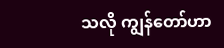သလို ကျွန်တော်ဟာ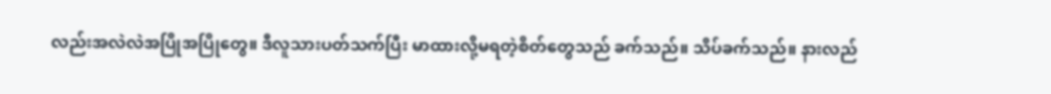လည်းအလဲလဲအပြိုအပြိုတွေ။ ဒီလူသားပတ်သက်ပြီး မာထားလို့မရတဲ့စိတ်တွေသည် ခက်သည်။ သိပ်ခက်သည်။ နားလည်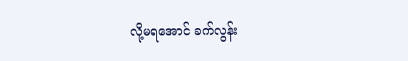လို့မရအောင် ခက်လွန်း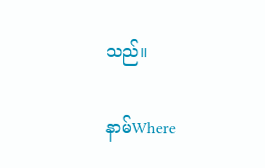သည်။

နာမ်Where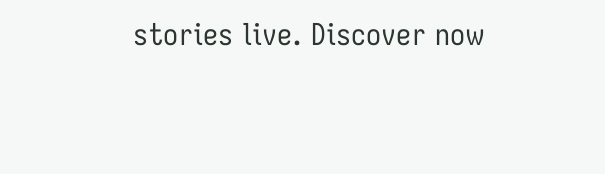stories live. Discover now